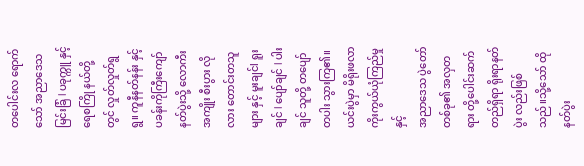တပေါင်းလ ရောက်သော် အညာဒေသ မြင်းခြံ l ပခုက္ကူ နှင့် ရေစကြို နယ်တို့တွင် လှုတ်လှုတ်ရွရွ။ ကူနီနတ်နန်း နှင့် ပခန်းကိုကြီးကျော် နတ်ပွဲးသို့ လောကီးအကျိုး စီးပွား လိုလား တောင်းတသူများ နှင့် မူးချင်l ရူးချင် l ပျော်ချင် l ပါးချင် သူတို့ တပျော်တပါး သွားကြ၏။ ယင်းပွဲမှာ မိရိုးဖလာ ကိုးကွယ်ယုံကြည်မှုနှင့်
အညာဒေသ ပွဲတော် တစ်ခု၏ အလှတရား တို့ပေါင်းဆက် တည်ရှိရာ ရိုးရာနတ်ပွဲး လည်းဖြစ်သည်။သို့သော် ထိုနတ်ပွဲး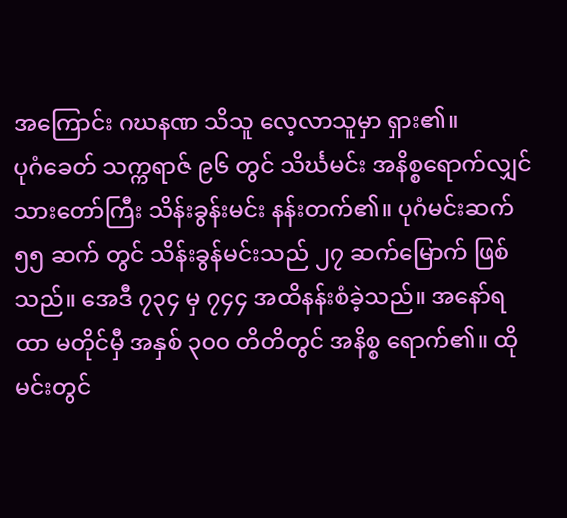အကြောင်း ဂဃနဏ သိသူ လေ့လာသူမှာ ရှား၏။
ပုဂံခေတ် သက္ကရာဇ် ၉၆ တွင် သိင်္ဃမင်း အနိစ္စရောက်လျှင် သားတော်ကြီး သိန်းခွန်းမင်း နန်းတက်၏။ ပုဂံမင်းဆက် ၅၅ ဆက် တွင် သိန်းခွန်မင်းသည် ၂၇ ဆက်မြောက် ဖြစ်သည်။ အေဒီ ၇၃၄ မှ ၇၄၄ အထိနန်းစံခဲ့သည်။ အနော်ရထာ မတိုင်မှီ အနှစ် ၃၀၀ တိတိတွင် အနိစ္စ ရောက်၏။ ထိုမင်းတွင်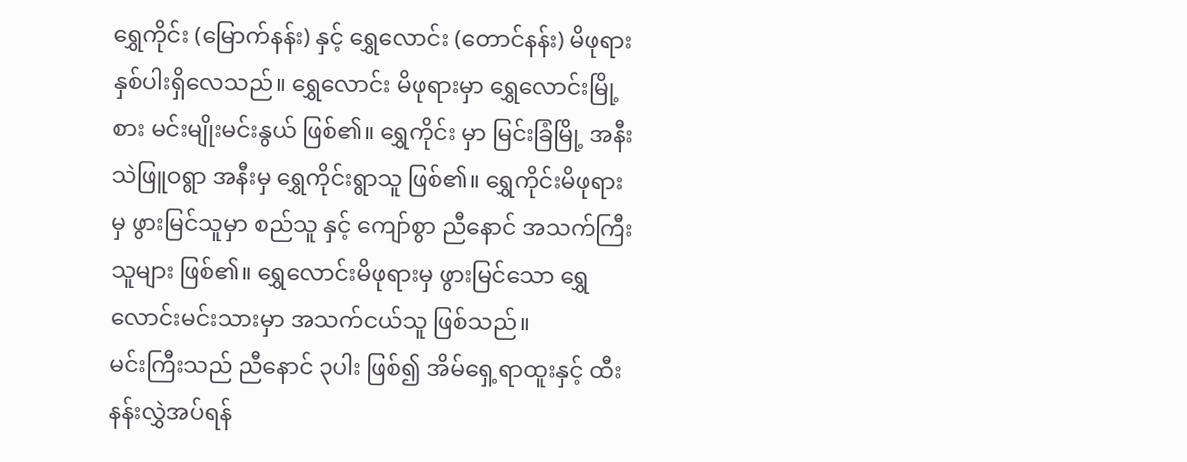ရွှေကိုင်း (မြောက်နန်း) နှင့် ရွှေလောင်း (တောင်နန်း) မိဖုရား နှစ်ပါးရှိလေသည်။ ရွှေလောင်း မိဖုရားမှာ ရွှေလောင်းမြို့စား မင်းမျိုးမင်းနွယ် ဖြစ်၏။ ရွှေကိုင်း မှာ မြင်းခြံမြို့ အနီး သဲဖြူဝရွာ အနီးမှ ရွှေကိုင်းရွာသူ ဖြစ်၏။ ရွှေကိုင်းမိဖုရား မှ ဖွားမြင်သူမှာ စည်သူ နှင့် ကျော်စွာ ညီနောင် အသက်ကြီးသူများ ဖြစ်၏။ ရွှေလောင်းမိဖုရားမှ ဖွားမြင်သော ရွှေလောင်းမင်းသားမှာ အသက်ငယ်သူ ဖြစ်သည်။
မင်းကြီးသည် ညီနောင် ၃ပါး ဖြစ်၍ အိမ်ရှေ့ရာထူးနှင့် ထီးနန်းလွှဲအပ်ရန်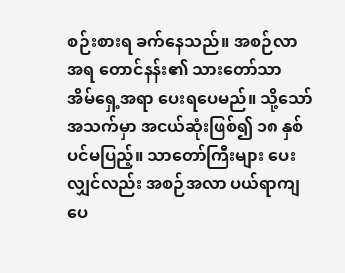စဉ်းစားရ ခက်နေသည်။ အစဉ်လာအရ တောင်နန်း၏ သားတော်သာ အိမ်ရှေ့အရာ ပေးရပေမည်။ သို့သော် အသက်မှာ အငယ်ဆုံးဖြစ်၍ ၁၈ နှစ်ပင်မပြည့်။ သာတော်ကြီးများ ပေးလျှင်လည်း အစဉ်အလာ ပယ်ရာကျပေ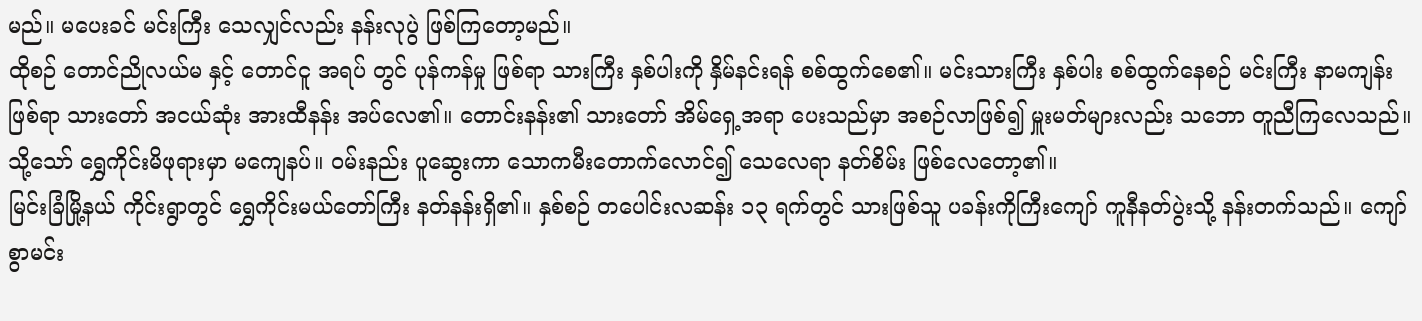မည်။ မပေးခင် မင်းကြီး သေလျှင်လည်း နန်းလုပွဲ ဖြစ်ကြတော့မည်။
ထိုစဉ် တောင်ညိုလယ်မ နှင့် တောင်ငူ အရပ် တွင် ပုန်ကန်မှု ဖြစ်ရာ သားကြီး နှစ်ပါးကို နှိမ်နင်းရန် စစ်ထွက်စေ၏။ မင်းသားကြီး နှစ်ပါး စစ်ထွက်နေစဉ် မင်းကြီး နာမကျန်းဖြစ်ရာ သားတော် အငယ်ဆုံး အားထီနန်း အပ်လေ၏။ တောင်းနန်း၏ သားတော် အိမ်ရှေ့အရာ ပေးသည်မှာ အစဉ်လာဖြစ်၍ မှူးမတ်များလည်း သဘော တူညီကြလေသည်။ သို့သော် ရွှေကိုင်းမိဖုရားမှာ မကျေနပ်။ ဝမ်းနည်း ပူဆွေးကာ သောကမီးတောက်လောင်၍ သေလေရာ နတ်စိမ်း ဖြစ်လေတော့၏။
မြင်းခြံမြို့နယ် ကိုင်းရွာတွင် ရွှေကိုင်းမယ်တော်ကြီး နတ်နန်းရှိ၏။ နှစ်စဉ် တပေါင်းလဆန်း ၁၃ ရက်တွင် သားဖြစ်သူ ပခန်းကိုကြီးကျော် ကူနီနတ်ပွဲးသို့ နန်းတက်သည်။ ကျော်စွာမင်း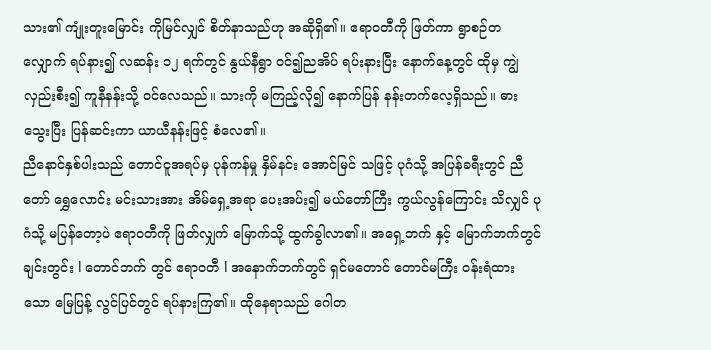သား၏ ကျုံးတူးမြောင်း ကိုမြင်လျှင် စိတ်နာသည်ဟု အဆိုရှိ၏။ ဧရာဝတီကို ဖြတ်ကာ ရွာစဉ်တလျှောက် ရပ်နား၍ လဆန်း ၁၂ ရက်တွင် နွယ်နီရွာ ဝင်၍ညအိပ် ရပ်းနားပြီး နောက်နေ့တွင် ထိုမှ ကျွဲလှည်းစီး၍ ကူနီနန်းသို့ ဝင်လေသည်။ သားကို မကြည့်လို၍ နောက်ပြန် နန်းတက်လေ့ရှိသည်။ ဓားသွေးပြီး ပြန်ဆင်းကာ ယာယီနန်းဖြင့် စံလေ၏။
ညီနောင်နှစ်ပါးသည် တောင်ငူအရပ်မှ ပုန်ကန်မှု နှိမ်နင်း အောင်မြင် သဖြင့် ပုဂံသို့ အပြန်ခရီးတွင် ညီတော် ရွှေလောင်း မင်းသားအား အိမ်ရှေ့အရာ ပေးအပ်း၍ မယ်တော်ကြီး ကွယ်လွန်ကြောင်း သိလျှင် ပုဂံသို့ မပြန်တော့ပဲ ဧရာဝတီကို ဖြတ်လျှက် မြောက်သို့ ထွက်ခွါလာ၏။ အရှေ့ဘက် နှင့် မြောက်ဘက်တွင် ချင်းတွင်း l တောင်ဘက် တွင် ဧရာဝတီ l အနောက်ဘက်တွင် ရှင်မတောင် တောင်မကြီး ဝန်းရံထားသော မြေပြန့် လွင်ပြင်တွင် ရပ်နားကြ၏။ ထိုနေရာသည် ဂေါတ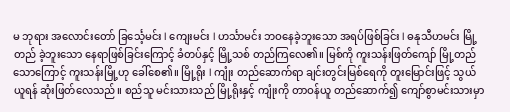မ ဘုရား အလောင်းတော် ခြင်္သေ့မင်း l ကျေးမင်း l ဟင်္သာမင်း ဘဝနေခဲ့ဘူးသော အရပ်ဖြစ်ခြင်း l ဓနုသီဟမင်း မြို့တည် ခဲ့ဘူးသော နေရာဖြစ်ခြင်းကြောင့် ခံတပ်နှင့် မြို့သစ် တည်ကြလေ၏။ မြစ်ကို ကူးသန်းဖြတ်ကျော် မြို့တည်သောကြောင့် ကူးသန်းမြို့ဟု ခေါ်စေ၏။ မြို့ရိုး l ကျုံး တည်ဆောက်ရာ ချင်းတွင်းမြစ်ရေကို တူးမြောင်းဖြင့် သွယ်ယူရန် ဆုံးဖြတ်လေသည်။ စည်သူ မင်းသားသည် မြို့ရိုးနှင့် ကျုံးကို တာဝန်ယူ တည်ဆောက်၍ ကျော်စွာမင်းသားမှာ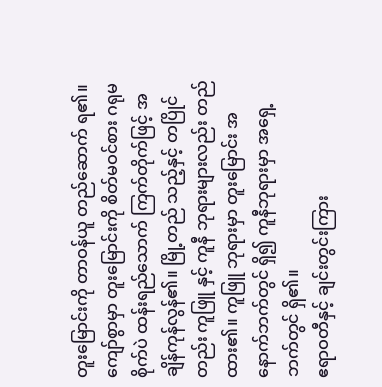တူးမြောင်းကို တာဝန်ယူ တည်ဆောက် ရ၏။ ကျော်စွာမှာ တူးမြောင်းကို စိတ်မဝင်စား ဂရုမစိုက်ပဲ ထန်းရည်သောက် ကြက်တိုက်ဖြင့် အချိန်ကုန်လွန်၏။ မြို့တည် သည့်နှင့် တပြိုင်တည်း ကူဖြူ နှင့် ကူနီ ဘုရားများလည်း တည်ထား၏။ ကူဖြူ ဘုရားမှာ တူးမြောင်း အနောက်ဘက်တွင် ရှိ၍ ကူနီဘုရားမှာ အရှေ့ဘက်တွင် ရှိ၏။
ဧရာဝတီနှင့် ချင်းတွင်းကြား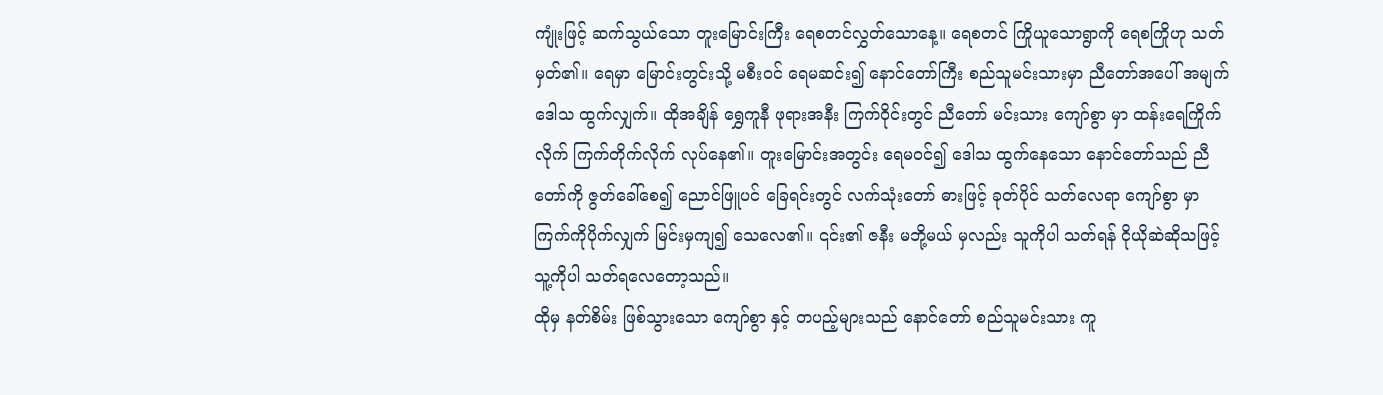ကျုံးဖြင့် ဆက်သွယ်သော တူးမြောင်းကြီး ရေစတင်လွှတ်သောနေ့။ ရေစတင် ကြိုယူသောရွာကို ရေစကြိုဟု သတ်မှတ်၏။ ရေမှာ မြောင်းတွင်းသို့ မစီးဝင် ရေမဆင်း၍ နောင်တော်ကြီး စည်သူမင်းသားမှာ ညီတော်အပေါ် အမျက်ဒေါသ ထွက်လျှက်။ ထိုအချိန် ရွှေကူနီ ဖုရားအနီး ကြက်ဝိုင်းတွင် ညီတော် မင်းသား ကျော်စွာ မှာ ထန်းရေကြိုက်လိုက် ကြက်တိုက်လိုက် လုပ်နေ၏။ တူးမြောင်းအတွင်း ရေမဝင်၍ ဒေါသ ထွက်နေသော နောင်တော်သည် ညီတော်ကို ဇွတ်ခေါ်စေ၍ ညောင်ဖြူပင် ခြေရင်းတွင် လက်သုံးတော် ဓားဖြင့် ခုတ်ပိုင် သတ်လေရာ ကျော်စွာ မှာ ကြက်ကိုပိုက်လျှက် မြင်းမှကျ၍ သေလေ၏။ ၎င်း၏ ဇနီး မဘို့မယ် မှလည်း သူကိုပါ သတ်ရန် ငိုယိုဆဲဆိုသဖြင့် သူ့ကိုပါ သတ်ရလေတော့သည်။
ထိုမှ နတ်စိမ်း ဖြစ်သွားသော ကျော်စွာ နှင့် တပည့်များသည် နောင်တော် စည်သူမင်းသား ကူ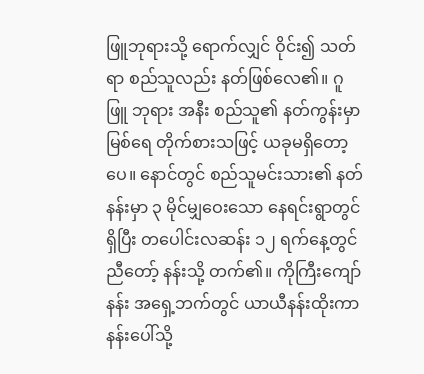ဖြူဘုရားသို့ ရောက်လျှင် ဝိုင်း၍ သတ်ရာ စည်သူလည်း နတ်ဖြစ်လေ၏။ ဂူဖြူ ဘုရား အနီး စည်သူ၏ နတ်ကွန်းမှာ မြစ်ရေ တိုက်စားသဖြင့် ယခုမရှိတော့ပေ။ နောင်တွင် စည်သူမင်းသား၏ နတ်နန်းမှာ ၃ မိုင်မျှဝေးသော နေရင်းရွာတွင် ရှိပြီး တပေါင်းလဆန်း ၁၂ ရက်နေ့တွင် ညီတော့် နန်းသို့ တက်၏။ ကိုကြီးကျော်နန်း အရှေ့ဘက်တွင် ယာယီနန်းထိုးကာ နန်းပေါ်သို့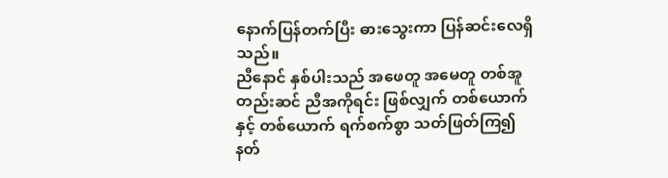နောက်ပြန်တက်ပြီး ဓားသွေးကာ ပြန်ဆင်းလေရှိသည်။
ညီနောင် နှစ်ပါးသည် အဖေတူ အမေတူ တစ်အူတည်းဆင် ညီအကိုရင်း ဖြစ်လျှက် တစ်ယောက်နှင့် တစ်ယောက် ရက်စက်စွာ သတ်ဖြတ်ကြ၍ နတ်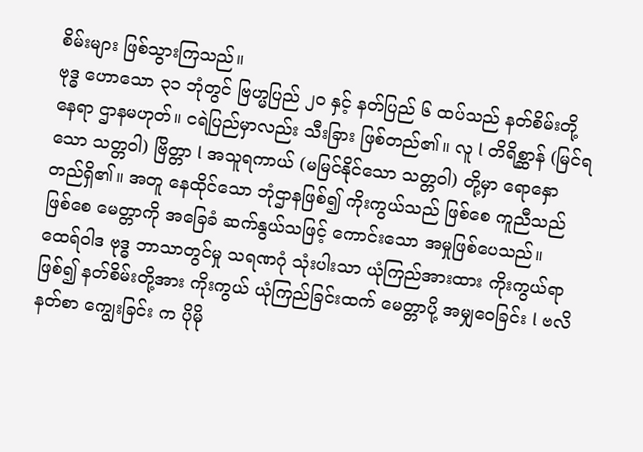စိမ်းများ ဖြစ်သွားကြသည်။
ဗုဒ္ဓ ဟောသော ၃၁ ဘုံတွင် ဗြဟ္မပြည် ၂၀ နှင့် နတ်ပြည် ၆ ထပ်သည် နတ်စိမ်းတို့ နေရာ ဌာနမဟုတ်။ ငရဲပြည်မှာလည်း သီးခြား ဖြစ်တည်၏။ လူ l တိရိစ္ဆာန် (မြင်ရသော သတ္တဝါ) ဗြိတ္တာ l အသူရကာယ် (မမြင်နိုင်သော သတ္တဝါ) တို့မှာ ရောနှော တည်ရှိ၏။ အတူ နေထိုင်သော ဘုံဌာနဖြစ်၍ ကိုးကွယ်သည် ဖြစ်စေ ကူညီသည်ဖြစ်စေ မေတ္တာကို အခြေခံ ဆက်နွယ်သဖြင့် ကောင်းသော အမှုဖြစ်ပေသည်။
ထေရ်ဝါဒ ဗုဒ္ဓ ဘာသာတွင်မှု သရဏဂုံ သုံးပါးသာ ယုံကြည်အားထား ကိုးကွယ်ရာ ဖြစ်၍ နတ်စိမ်းတို့အား ကိုးကွယ် ယုံကြည်ခြင်းထက် မေတ္တာပို့ အမျှဝေခြင်း l ဗလိနတ်စာ ကျွေးခြင်း က ပိုမို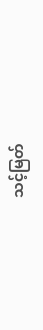သင့်မြတ်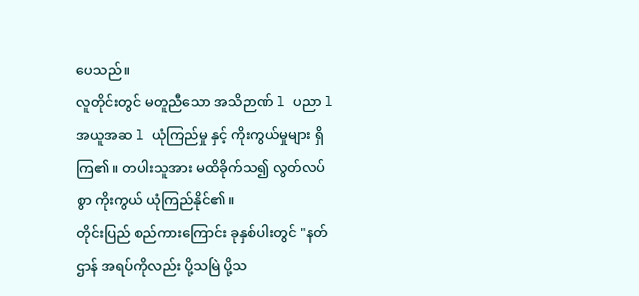ပေသည်။
လူတိုင်းတွင် မတူညီသော အသိဉာဏ် l ပညာ l အယူအဆ l ယုံကြည်မှု နှင့် ကိုးကွယ်မှုများ ရှိကြ၏။ တပါးသူအား မထိခိုက်သ၍ လွတ်လပ်စွာ ကိုးကွယ် ယုံကြည်နိုင်၏။
တိုင်းပြည် စည်ကားကြောင်း ခုနှစ်ပါးတွင် "နတ်ဌာန် အရပ်ကိုလည်း ပို့သမြဲ ပို့သ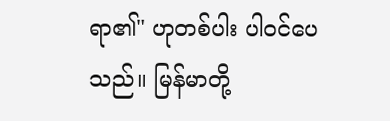ရာ၏" ဟုတစ်ပါး ပါဝင်ပေသည်။ မြန်မာတို့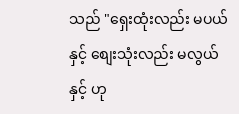သည် "ရှေးထုံးလည်း မပယ်နှင့် စျေးသုံးလည်း မလွယ်နှင့် ဟု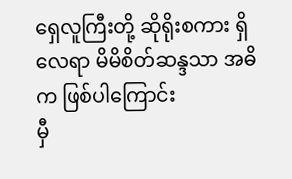ရှေလူကြီးတို့ ဆိုရိုးစကား ရှိလေရာ မိမိစိတ်ဆန္ဒသာ အဓိက ဖြစ်ပါကြောင်း
မှီ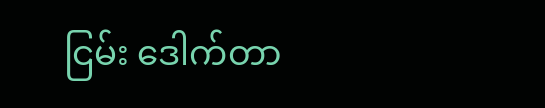ငြမ်း ဒေါက်တာ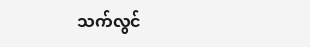သက်လွင်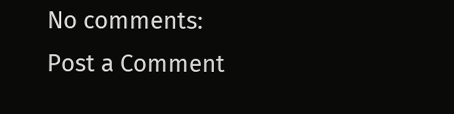No comments:
Post a Comment